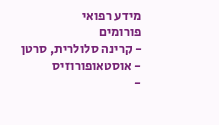מידע רפואי
פורומים
- קרינה סלולרית, סרטן
- אוסטאופורוזיס
-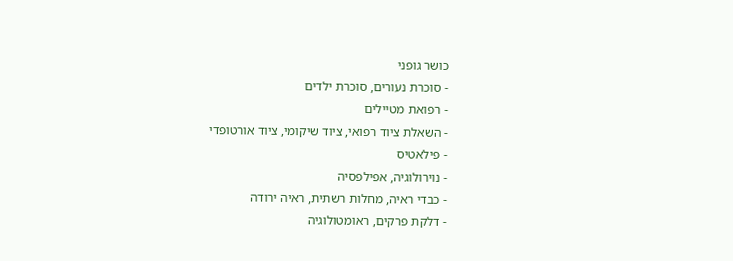כושר גופני
- סוכרת נעורים, סוכרת ילדים
- רפואת מטיילים
- השאלת ציוד רפואי, ציוד שיקומי, ציוד אורטופדי
- פילאטיס
- נוירולוגיה, אפילפסיה
- כבדי ראיה, מחלות רשתית, ראיה ירודה
- דלקת פרקים, ראומטולוגיה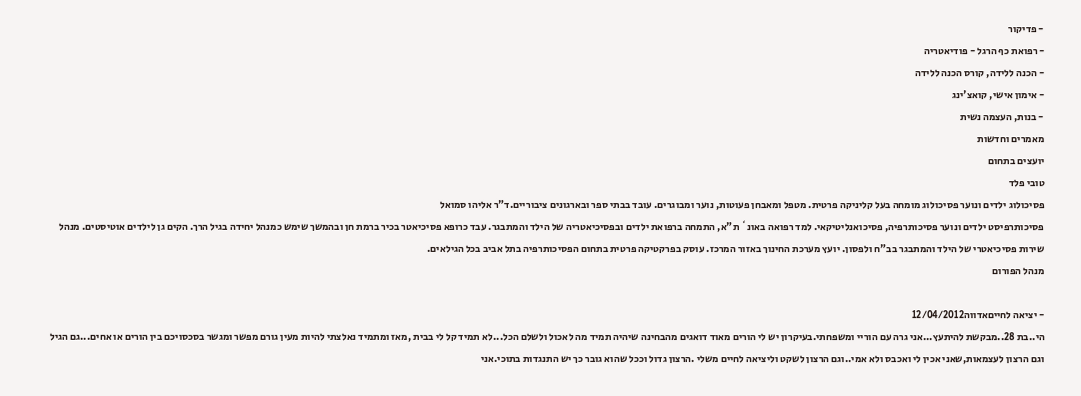- פדיקור
- רפואת כף הרגל - פודיאטריה
- הכנה ללידה, קורס הכנה ללידה
- אימון אישי, קואצ'ינג
- בנות, העצמה נשית
מאמרים וחדשות
יועצים בתחום
טובי פלד
פסיכולוג ילדים ונוער פסיכולוג מומחה בעל קליניקה פרטית. מטפל ומאבחן פעוטות, נוער ומבוגרים. עובד בבתי ספר ובארגונים ציבוריים.ד"ר אליהו סמואל
פסיכותרפיסט ילדים ונוער פסיכותרפיה, פסיכואנליטיקאי. למד רפואה באונ` ת"א, התמחה ברפואת ילדים ובפסיכיאטריה של הילד והמתבגר. עבד כרופא פסיכיאטר בכיר ברמת חן ובהמשך שימש כמנהל יחידה בגיל הרך. הקים גן לילדים אוטיסטים. מנהל שירות פסיכיאטרי של הילד והמתבגר בב"ח ולפסון. יועץ מערכת החינוך באזור המרכז. עוסק בפרקטיקה פרטית בתחום הפסיכותרפיה בתל אביב בכל הגילאים.
מנהל הפורום

- יציאה לחייםאדווה12/04/2012
הי..בת 28..מבקשת להיתעץ...אני גרה עם הוריי ומשפחתי.בעיקרון יש לי הורים מאוד דואגים מהבחינה שיהיה תמיד מה לאכול ולשלם הכל...לא תמיד קל לי בבית ,מאז ומתמיד נאלצתי להיות מעין גורם מפשר ומגשר בסכסויכם בין הורים או אחים...גם הגיל וגם הרצון לעצמאות,שאני אכין לי ואכבס ולא אמי..וגם הרצון לשקט וליציאה לחיים משלי .הרצון גדול וככל שהוא גובר כך יש התנגדות בתוכי.אני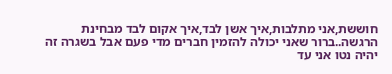חוששת,אני מתלבות,איך אשן לבד,איך אקום לבד מבחינת הרגשה..ברור שאני יכולה להזמין חברים מדי פעם אבל בשגרה זה יהיה נטו אני עד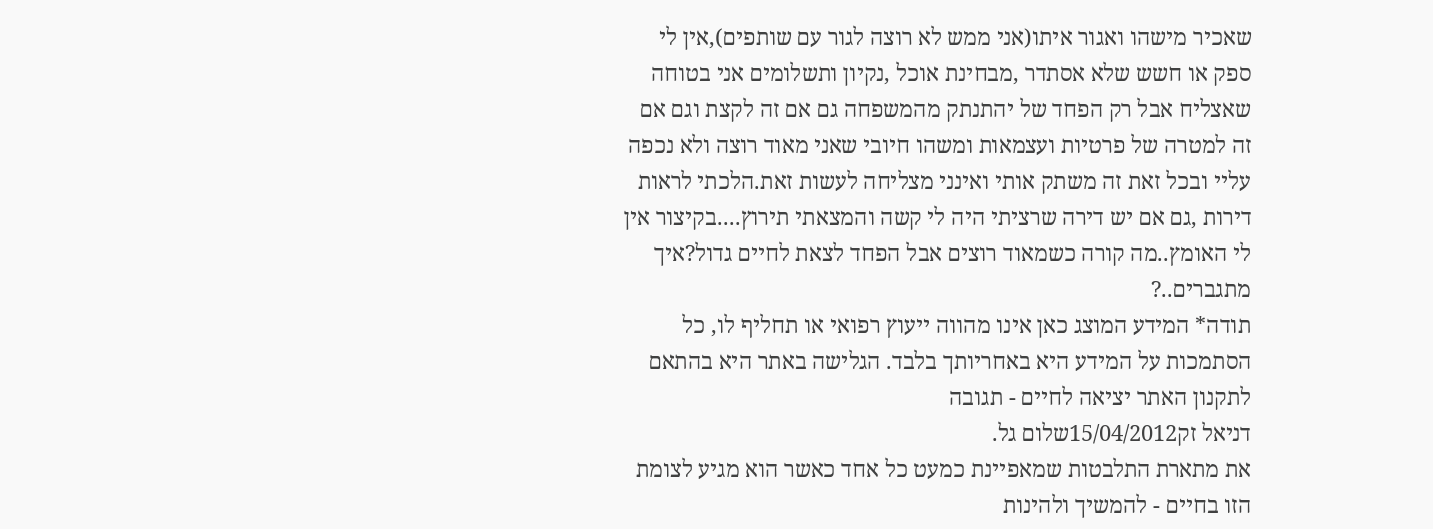שאכיר מישהו ואגור איתו(אני ממש לא רוצה לגור עם שותפים),אין לי ספק או חשש שלא אסתדר ,מבחינת אוכל ,נקיון ותשלומים אני בטוחה שאצליח אבל רק הפחד של יהתנתק מהמשפחה גם אם זה לקצת וגם אם זה למטרה של פרטיות ועצמאות ומשהו חיובי שאני מאוד רוצה ולא נכפה עליי ובכל זאת זה משתק אותי ואינני מצליחה לעשות זאת.הלכתי לראות דירות ,גם אם יש דירה שרציתי היה לי קשה והמצאתי תירוץ....בקיצור אין לי האומץ..מה קורה כשמאוד רוצים אבל הפחד לצאת לחיים גדול?איך מתגברים..?
תודה* המידע המוצג כאן אינו מהווה ייעוץ רפואי או תחליף לו, כל הסתמכות על המידע היא באחריותך בלבד. הגלישה באתר היא בהתאם לתקנון האתר יציאה לחיים - תגובה
דניאל זק15/04/2012שלום גל.
את מתארת התלבטות שמאפיינת כמעט כל אחד כאשר הוא מגיע לצומת הזו בחיים - להמשיך ולהינות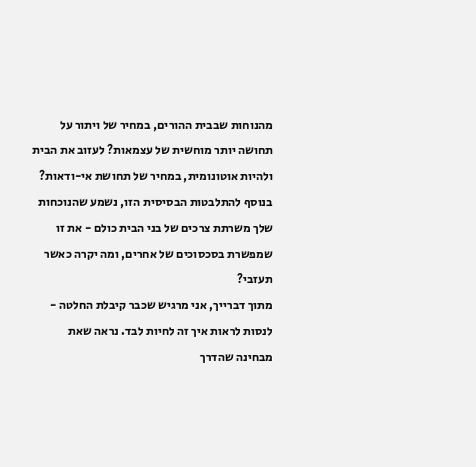מהנוחות שבבית ההורים, במחיר של ויתור על תחושה יותר מוחשית של עצמאות? לעזוב את הבית ולהיות אוטונומית, במחיר של תחושת אי-ודאות? בנוסף להתלבטות הבסיסית הזו, נשמע שהנוכחות שלך משרתת צרכים של בני הבית כולם - את זו שמפשרת בסכסוכים של אחרים, ומה יקרה כאשר תעזבי?
מתוך דברייך, אני מרגיש שכבר קיבלת החלטה - לנסות לראות איך זה לחיות לבד. נראה שאת מבחינה שהדרך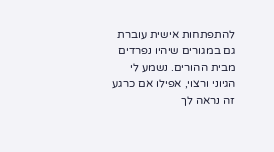להתפתחות אישית עוברת גם במגורים שיהיו נפרדים מבית ההורים. נשמע לי הגיוני ורצוי, אפילו אם כרגע זה נראה לך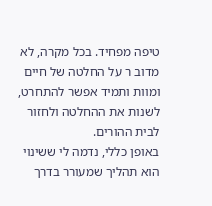טיפה מפחיד. בכל מקרה, לא מדוב ר על החלטה של חיים ומוות ותמיד אפשר להתחרט, לשנות את ההחלטה ולחזור לבית ההורים.
באופן כללי, נדמה לי ששינוי הוא תהליך שמעורר בדרך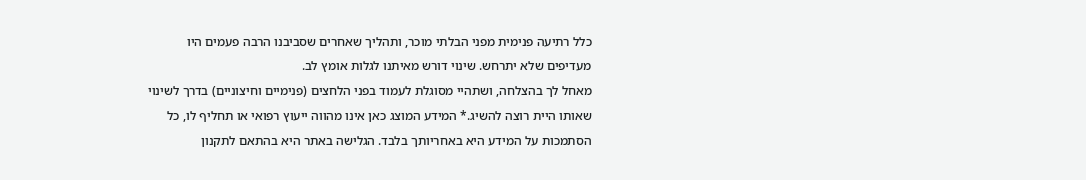כלל רתיעה פנימית מפני הבלתי מוכר, ותהליך שאחרים שסביבנו הרבה פעמים היו מעדיפים שלא יתרחש. שינוי דורש מאיתנו לגלות אומץ לב.
מאחל לך בהצלחה, ושתהיי מסוגלת לעמוד בפני הלחצים (פנימיים וחיצוניים) בדרך לשינוי שאותו היית רוצה להשיג.* המידע המוצג כאן אינו מהווה ייעוץ רפואי או תחליף לו, כל הסתמכות על המידע היא באחריותך בלבד. הגלישה באתר היא בהתאם לתקנון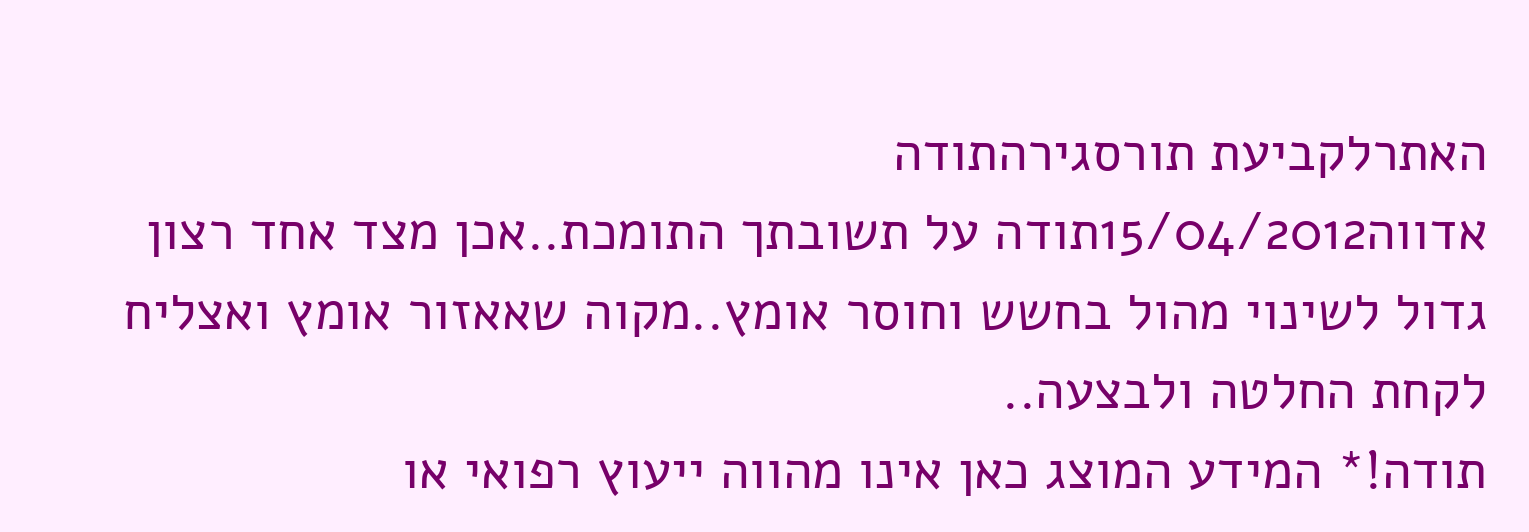האתרלקביעת תורסגירהתודה
אדווה15/04/2012תודה על תשובתך התומכת..אכן מצד אחד רצון גדול לשינוי מהול בחשש וחוסר אומץ..מקוה שאאזור אומץ ואצליח לקחת החלטה ולבצעה..
תודה!* המידע המוצג כאן אינו מהווה ייעוץ רפואי או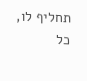תחליף לו, כל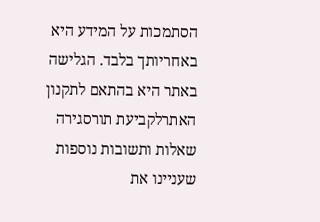הסתמכות על המידע היא באחריותך בלבד. הגלישה באתר היא בהתאם לתקנון האתרלקביעת תורסגירה
שאלות ותשובות נוספות שעניינו את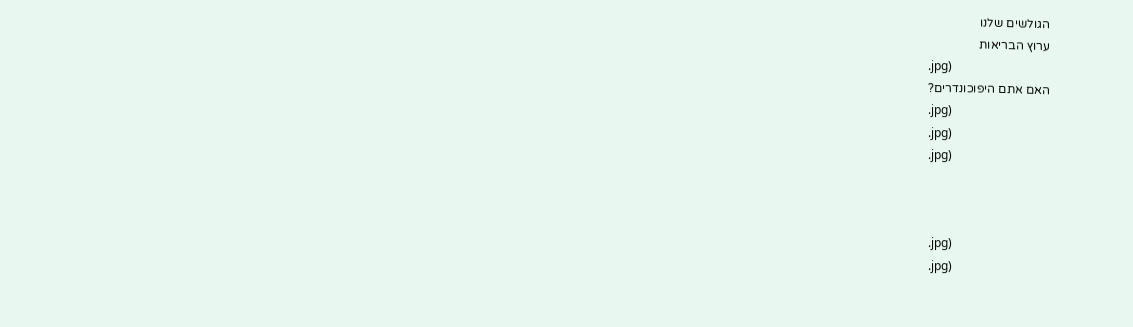הגולשים שלנו
ערוץ הבריאות
.jpg)
האם אתם היפוכונדרים?
.jpg)
.jpg)
.jpg)



.jpg)
.jpg)